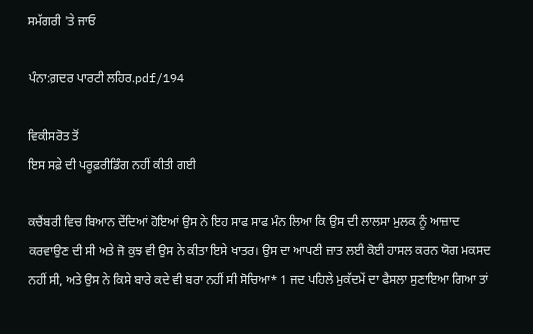ਸਮੱਗਰੀ 'ਤੇ ਜਾਓ

ਪੰਨਾ:ਗ਼ਦਰ ਪਾਰਟੀ ਲਹਿਰ.pdf/194

ਵਿਕੀਸਰੋਤ ਤੋਂ
ਇਸ ਸਫ਼ੇ ਦੀ ਪਰੂਫ਼ਰੀਡਿੰਗ ਨਹੀਂ ਕੀਤੀ ਗਈ

ਕਚੈਂਬਰੀ ਵਿਚ ਬਿਆਨ ਦੇਂਦਿਆਂ ਹੋਇਆਂ ਉਸ ਨੇ ਇਹ ਸਾਫ ਸਾਫ ਮੰਨ ਲਿਆ ਕਿ ਉਸ ਦੀ ਲਾਲਸਾ ਮੁਲਕ ਨੂੰ ਆਜ਼ਾਦ ਕਰਵਾਉਣ ਦੀ ਸੀ ਅਤੇ ਜੋ ਕੁਝ ਵੀ ਉਸ ਨੇ ਕੀਤਾ ਇਸੇ ਖਾਤਰ। ਉਸ ਦਾ ਆਪਣੀ ਜ਼ਾਤ ਲਈ ਕੋਈ ਹਾਸਲ ਕਰਨ ਯੋਗ ਮਕਸਦ ਨਹੀਂ ਸੀ, ਅਤੇ ਉਸ ਨੇ ਕਿਸੇ ਬਾਰੇ ਕਦੇ ਵੀ ਬਰਾ ਨਹੀਂ ਸੀ ਸੋਚਿਆ* 1 ਜਦ ਪਹਿਲੇ ਮੁਕੱਦਮੇਂ ਦਾ ਫੈਸਲਾ ਸੁਣਾਇਆ ਗਿਆ ਤਾਂ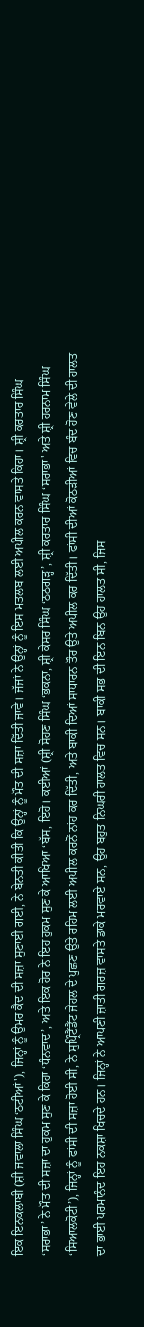ਇਕ ਇਨਕਲਾਬੀ (ਸ਼ੀ ਜਵਾਲਾ ਸਿੰਘ ‘ਠਟੀਆਂ'), ਜਿਨ੍ਹਾਂ ਨੂੰ ਉਮਰ ਕੈਦ ਦੀ ਸਜ਼ਾ ਸੁਣਾਈ ਗਈ, ਨੇ ਬੇਨਤੀ ਕੀਤੀ ਕਿ ਉਨ੍ਹਾਂ ਨੂੰ ਮੌਤ ਦੀ ਸਜ਼ਾ ਦਿੱਤੀ ਜਾਵੇ। ਜੱਜਾਂ ਨੇ ਉਨ੍ਹਾਂ ਨੂੰ ਇਸ ਮਤਲਬ ਲਈ ਅਪੀਲ ਕਰਨ ਵਾਸਤੇ ਕਿਹਾ। ਸ਼੍ਰੀ ਕਰਤਾਰ ਸਿੰਘ ‘ਸਰਾਭਾ’ ਨੇ ਮੌਤ ਦੀ ਸਜ਼ਾ ਦਾ ਹੁਕਮ ਸੁਣ ਕੇ ਕਿਹਾ ‘ਧੰਨਵਾਦ’, ਅਤੇ ਇਕ ਹੋਰ ਨੇ ਇਹ ਹੁਕਮ ਸੁਣ ਕੇ ਆਖਿਆ ‘ਬੱਸ, ਇਹੋ। ਕਈਆਂ (ਸ਼੍ਰੀ ਸੋਹਣ ਸਿੰਘ ‘ਭਕਨਾ, ਸ਼੍ਰੀ ਕੇਸਰ ਸਿੰਘ ‘ਠਠਗੜ੍ਹ’, ਸ਼੍ਰੀ ਕਰਤਾਰ ਸਿੰਘ ‘ਸਰਾਭਾ' ਅਤੇ ਸ਼੍ਰੀ ਹਰਨਾਮ ਸਿੰਘ ‘ਸਿਆਲਕੋਟੀ’), ਜਿਨ੍ਹਾਂ ਨੂੰ ਫਾਂਸੀ ਦੀ ਸਜ਼ਾ ਹੋਈ ਸੀ, ਨੇ ਸੁਪ੍ਰਿੰਟੈਂਡੈਂਟ ਜੇਹਲ ਦੇ ਪੁਛਣ ਉਤੇ ਰਹਿਮ ਲਈ ਅਪੀਲ ਕਰਨੋਂ ਨਾਂਹ ਕਰ ਦਿੱਤੀ, ਅਤੇ ਬਾਕੀ ਦਿਆਂ ਸਾਧਾਰਨ ਤੌਰ ਉਤੇ ਅਪੀਲ ਕਰ ਦਿੱਤੀ। ਫਾਂਸੀ ਦੀਆਂ ਕੋਠੜੀਆਂ ਵਿਚ ਬੰਦ ਹੋਣ ਵੇਲੇ ਦੀ ਹਾਲਤ ਦਾ ਭਾਈ ਪਰਮਾਨੰਦ ਇਹ ਨਕਸ਼ਾ ਖਿਚਦੇ ਹਨ। ਜਿਨ੍ਹਾਂ ਨੇ ਆਪਣੀ ਜ਼ਾਤੀ ਗਰਜ਼ ਵਾਸਤੇ ਡਾਕੇ ਮਰਵਾਏ ਸਨ, ਉਹ ਬਹੁਤ ਨਿਘਰੀ ਹਾਲਤ ਵਿਚ ਸਨ। ਬਾਕੀ ਸਭ ਦੀ ਇਨ ਬਿਨ ਉਹ ਹਾਲਤ ਸੀ, ਜਿਸ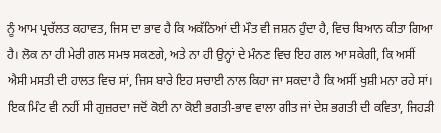ਨੂੰ ਆਮ ਪ੍ਰਚੱਲਤ ਕਹਾਵਤ, ਜਿਸ ਦਾ ਭਾਵ ਹੈ ਕਿ ਅਕੱਠਿਆਂ ਦੀ ਮੌਤ ਵੀ ਜਸ਼ਨ ਹੁੰਦਾ ਹੈ, ਵਿਚ ਬਿਆਨ ਕੀਤਾ ਗਿਆ ਹੈ। ਲੋਕ ਨਾ ਹੀ ਮੇਰੀ ਗਲ ਸਮਝ ਸਕਣਗੇ, ਅਤੇ ਨਾ ਹੀ ਉਨ੍ਹਾਂ ਦੇ ਮੰਨਣ ਵਿਚ ਇਹ ਗਲ ਆ ਸਕੇਗੀ, ਕਿ ਅਸੀਂ ਐਸੀ ਮਸਤੀ ਦੀ ਹਾਲਤ ਵਿਚ ਸਾਂ, ਜਿਸ ਬਾਰੇ ਇਹ ਸਚਾਈ ਨਾਲ ਕਿਹਾ ਜਾ ਸਕਦਾ ਹੈ ਕਿ ਅਸੀਂ ਖੁਸ਼ੀ ਮਨਾ ਰਹੇ ਸਾਂ। ਇਕ ਮਿੰਟ ਵੀ ਨਹੀਂ ਸੀ ਗੁਜ਼ਰਦਾ ਜਦੋਂ ਕੋਈ ਨਾ ਕੋਈ ਭਗਤੀ-ਭਾਵ ਵਾਲਾ ਗੀਤ ਜਾਂ ਦੇਸ਼ ਭਗਤੀ ਦੀ ਕਵਿਤਾ, ਜਿਹੜੀ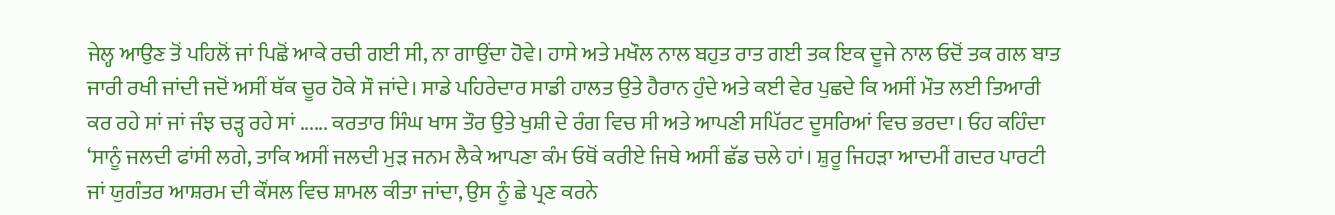ਜੇਲ੍ਹ ਆਉਣ ਤੋਂ ਪਹਿਲੋਂ ਜਾਂ ਪਿਛੋਂ ਆਕੇ ਰਚੀ ਗਈ ਸੀ, ਨਾ ਗਾਉਂਦਾ ਹੋਵੇ। ਹਾਸੇ ਅਤੇ ਮਖੌਲ ਨਾਲ ਬਹੁਤ ਰਾਤ ਗਈ ਤਕ ਇਕ ਦੂਜੇ ਨਾਲ ਓਦੋਂ ਤਕ ਗਲ ਬਾਤ ਜਾਰੀ ਰਖੀ ਜਾਂਦੀ ਜਦੋਂ ਅਸੀਂ ਥੱਕ ਚੂਰ ਹੋਕੇ ਸੌ ਜਾਂਦੇ। ਸਾਡੇ ਪਹਿਰੇਦਾਰ ਸਾਡੀ ਹਾਲਤ ਉਤੇ ਹੈਰਾਨ ਹੁੰਦੇ ਅਤੇ ਕਈ ਵੇਰ ਪੁਛਦੇ ਕਿ ਅਸੀਂ ਮੌਤ ਲਈ ਤਿਆਰੀ ਕਰ ਰਹੇ ਸਾਂ ਜਾਂ ਜੰਝ ਚੜ੍ਹ ਰਹੇ ਸਾਂ ...... ਕਰਤਾਰ ਸਿੰਘ ਖਾਸ ਤੌਰ ਉਤੇ ਖੁਸ਼ੀ ਦੇ ਰੰਗ ਵਿਚ ਸੀ ਅਤੇ ਆਪਣੀ ਸਪਿੱਰਟ ਦੂਸਰਿਆਂ ਵਿਚ ਭਰਦਾ। ਓਹ ਕਹਿੰਦਾ ‘ਸਾਨੂੰ ਜਲਦੀ ਫਾਂਸੀ ਲਗੇ, ਤਾਕਿ ਅਸੀਂ ਜਲਦੀ ਮੁੜ ਜਨਮ ਲੈਕੇ ਆਪਣਾ ਕੰਮ ਓਥੋਂ ਕਰੀਏ ਜਿਥੇ ਅਸੀਂ ਛੱਡ ਚਲੇ ਹਾਂ। ਸ਼ੁਰੂ ਜਿਹੜਾ ਆਦਮੀਂ ਗਦਰ ਪਾਰਟੀ ਜਾਂ ਯੁਗੰਤਰ ਆਸ਼ਰਮ ਦੀ ਕੌਂਸਲ ਵਿਚ ਸ਼ਾਮਲ ਕੀਤਾ ਜਾਂਦਾ, ਉਸ ਨੂੰ ਛੇ ਪ੍ਰਣ ਕਰਨੇ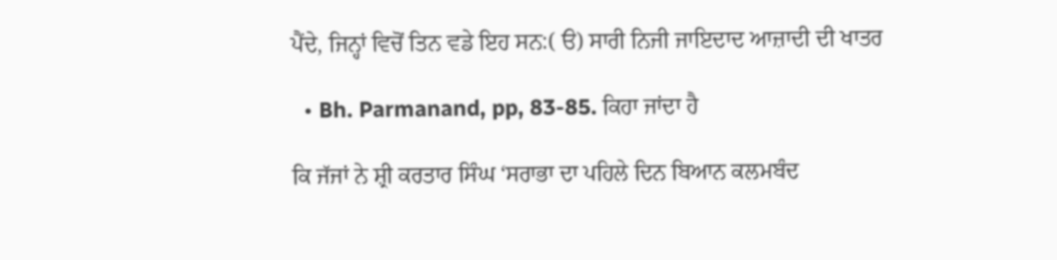ਪੈਂਦੇ, ਜਿਨ੍ਹਾਂ ਵਿਚੋਂ ਤਿਨ ਵਡੇ ਇਹ ਸਨ:( ੳ) ਸਾਰੀ ਨਿਜੀ ਜਾਇਦਾਦ ਆਜ਼ਾਦੀ ਦੀ ਖਾਤਰ

  • Bh. Parmanand, pp, 83-85. ਕਿਹਾ ਜਾਂਦਾ ਹੈ

ਕਿ ਜੱਜਾਂ ਨੇ ਸ਼੍ਰੀ ਕਰਤਾਰ ਸਿੰਘ ‘ਸਰਾਭਾ ਦਾ ਪਹਿਲੇ ਦਿਨ ਬਿਆਨ ਕਲਮਬੰਦ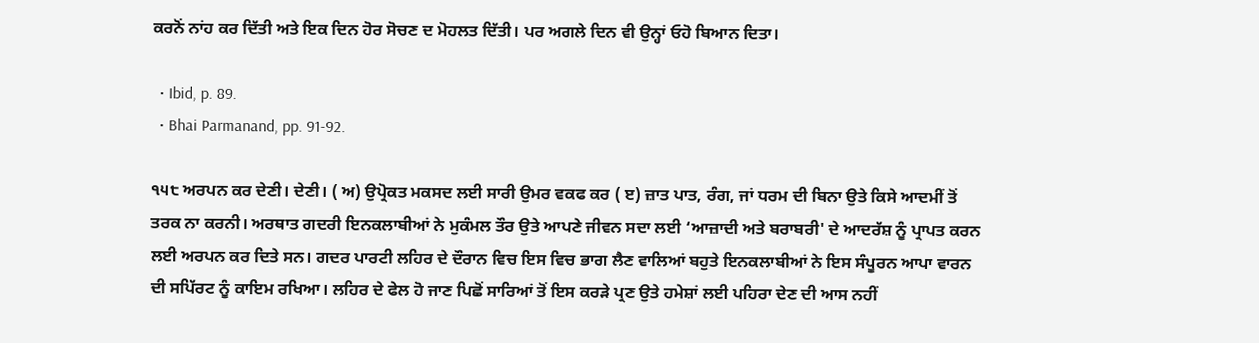ਕਰਨੋਂ ਨਾਂਹ ਕਰ ਦਿੱਤੀ ਅਤੇ ਇਕ ਦਿਨ ਹੋਰ ਸੋਚਣ ਦ ਮੋਹਲਤ ਦਿੱਤੀ। ਪਰ ਅਗਲੇ ਦਿਨ ਵੀ ਉਨ੍ਹਾਂ ਓਹੋ ਬਿਆਨ ਦਿਤਾ।

  • Ibid, p. 89.
  • Bhai Parmanand, pp. 91-92.

੧੫੮ ਅਰਪਨ ਕਰ ਦੇਣੀ। ਦੇਣੀ। ( ਅ) ਉਪ੍ਰੋਕਤ ਮਕਸਦ ਲਈ ਸਾਰੀ ਉਮਰ ਵਕਫ ਕਰ ( ੲ) ਜ਼ਾਤ ਪਾਤ, ਰੰਗ, ਜਾਂ ਧਰਮ ਦੀ ਬਿਨਾ ਉਤੇ ਕਿਸੇ ਆਦਮੀਂ ਤੋਂ ਤਰਕ ਨਾ ਕਰਨੀ। ਅਰਥਾਤ ਗਦਰੀ ਇਨਕਲਾਬੀਆਂ ਨੇ ਮੁਕੰਮਲ ਤੌਰ ਉਤੇ ਆਪਣੇ ਜੀਵਨ ਸਦਾ ਲਈ ‘ਆਜ਼ਾਦੀ ਅਤੇ ਬਰਾਬਰੀ' ਦੇ ਆਦਰੱਸ਼ ਨੂੰ ਪ੍ਰਾਪਤ ਕਰਨ ਲਈ ਅਰਪਨ ਕਰ ਦਿਤੇ ਸਨ। ਗਦਰ ਪਾਰਟੀ ਲਹਿਰ ਦੇ ਦੌਰਾਨ ਵਿਚ ਇਸ ਵਿਚ ਭਾਗ ਲੈਣ ਵਾਲਿਆਂ ਬਹੁਤੇ ਇਨਕਲਾਬੀਆਂ ਨੇ ਇਸ ਸੰਪੂਰਨ ਆਪਾ ਵਾਰਨ ਦੀ ਸਪਿੱਰਟ ਨੂੰ ਕਾਇਮ ਰਖਿਆ। ਲਹਿਰ ਦੇ ਫੇਲ ਹੋ ਜਾਣ ਪਿਛੋਂ ਸਾਰਿਆਂ ਤੋਂ ਇਸ ਕਰੜੇ ਪ੍ਰਣ ਉਤੇ ਹਮੇਸ਼ਾਂ ਲਈ ਪਹਿਰਾ ਦੇਣ ਦੀ ਆਸ ਨਹੀਂ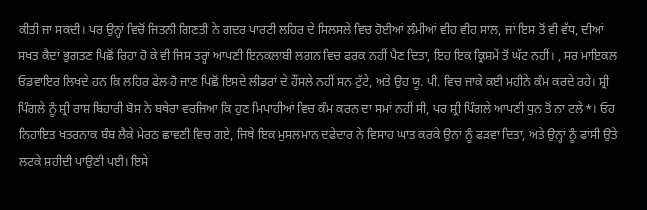ਕੀਤੀ ਜਾ ਸਕਦੀ। ਪਰ ਉਨ੍ਹਾਂ ਵਿਚੋਂ ਜਿਤਨੀ ਗਿਣਤੀ ਨੇ ਗਦਰ ਪਾਰਟੀ ਲਹਿਰ ਦੇ ਸਿਲਸਲੇ ਵਿਚ ਹੋਈਆਂ ਲੰਮੀਆਂ ਵੀਹ ਵੀਹ ਸਾਲ, ਜਾਂ ਇਸ ਤੋਂ ਵੀ ਵੱਧ, ਦੀਆਂ ਸਖਤ ਕੈਦਾਂ ਭੁਗਤਣ ਪਿਛੋਂ ਰਿਹਾ ਹੋ ਕੇ ਵੀ ਜਿਸ ਤਰ੍ਹਾਂ ਆਪਣੀ ਇਨਕਲਾਬੀ ਲਗਨ ਵਿਚ ਫਰਕ ਨਹੀਂ ਪੈਣ ਦਿਤਾ, ਇਹ ਇਕ ਕ੍ਰਿਸ਼ਮੇਂ ਤੋਂ ਘੱਟ ਨਹੀਂ। , ਸਰ ਮਾਇਕਲ ਓਡਵਾਇਰ ਲਿਖਦੇ ਹਨ ਕਿ ਲਹਿਰ ਫੇਲ ਹੋ ਜਾਣ ਪਿਛੋਂ ਇਸਦੇ ਲੀਡਰਾਂ ਦੇ ਹੌਂਸਲੇ ਨਹੀਂ ਸਨ ਟੁੱਟੇ, ਅਤੇ ਉਹ ਯੂ. ਪੀ. ਵਿਚ ਜਾਕੇ ਕਈ ਮਹੀਨੇ ਕੰਮ ਕਰਦੇ ਰਹੇ। ਸ਼੍ਰੀ ਪਿੰਗਲੇ ਨੂੰ ਸ਼੍ਰੀ ਰਾਸ਼ ਬਿਹਾਰੀ ਬੋਸ ਨੇ ਬਥੇਰਾ ਵਰਜਿਆ ਕਿ ਹੁਣ ਮਿਪਾਹੀਆਂ ਵਿਚ ਕੰਮ ਕਰਨ ਦਾ ਸਮਾਂ ਨਹੀਂ ਸੀ, ਪਰ ਸ਼੍ਰੀ ਪਿੰਗਲੇ ਆਪਣੀ ਧੁਨ ਤੋਂ ਨਾ ਟਲੇ*। ਓਹ ਨਿਹਾਇਤ ਖਤਰਨਾਕ ਬੰਬ ਲੈਕੇ ਮੇਰਠ ਛਾਵਣੀ ਵਿਚ ਗਏ, ਜਿਥੇ ਇਕ ਮੁਸਲਮਾਨ ਦਫੇਦਾਰ ਨੇ ਵਿਸਾਹ ਘਾਤ ਕਰਕੇ ਉਨਾਂ ਨੂੰ ਫੜਵਾ ਦਿਤਾ, ਅਤੇ ਉਨ੍ਹਾਂ ਨੂੰ ਫਾਂਸੀ ਉਤੇ ਲਟਕੇ ਸ਼ਹੀਦੀ ਪਾਉਣੀ ਪਈ। ਇਸੇ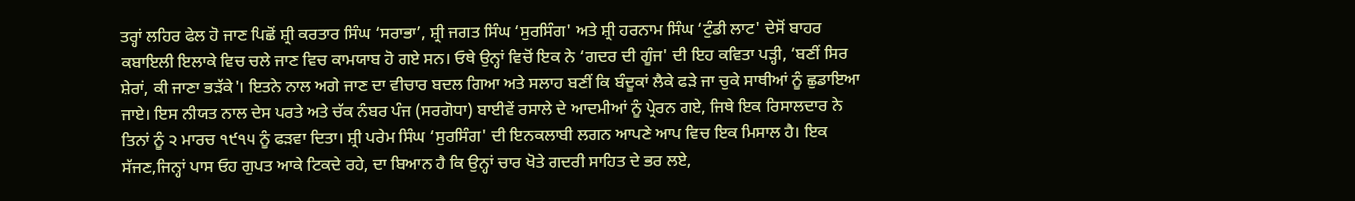ਤਰ੍ਹਾਂ ਲਹਿਰ ਫੇਲ ਹੋ ਜਾਣ ਪਿਛੋਂ ਸ਼੍ਰੀ ਕਰਤਾਰ ਸਿੰਘ ‘ਸਰਾਭਾ’, ਸ਼੍ਰੀ ਜਗਤ ਸਿੰਘ ‘ਸੁਰਸਿੰਗ' ਅਤੇ ਸ਼੍ਰੀ ਹਰਨਾਮ ਸਿੰਘ ‘ਟੁੰਡੀ ਲਾਟ' ਦੇਸੋਂ ਬਾਹਰ ਕਬਾਇਲੀ ਇਲਾਕੇ ਵਿਚ ਚਲੇ ਜਾਣ ਵਿਚ ਕਾਮਯਾਬ ਹੋ ਗਏ ਸਨ। ਓਥੇ ਉਨ੍ਹਾਂ ਵਿਚੋਂ ਇਕ ਨੇ ‘ਗਦਰ ਦੀ ਗੂੰਜ' ਦੀ ਇਹ ਕਵਿਤਾ ਪੜ੍ਹੀ, ‘ਬਣੀਂ ਸਿਰ ਸ਼ੇਰਾਂ, ਕੀ ਜਾਣਾ ਭੜੱਕੇ'। ਇਤਨੇ ਨਾਲ ਅਗੇ ਜਾਣ ਦਾ ਵੀਚਾਰ ਬਦਲ ਗਿਆ ਅਤੇ ਸਲਾਹ ਬਣੀਂ ਕਿ ਬੰਦੂਕਾਂ ਲੈਕੇ ਫੜੇ ਜਾ ਚੁਕੇ ਸਾਥੀਆਂ ਨੂੰ ਛੁਡਾਇਆ ਜਾਏ। ਇਸ ਨੀਯਤ ਨਾਲ ਦੇਸ ਪਰਤੇ ਅਤੇ ਚੱਕ ਨੰਬਰ ਪੰਜ (ਸਰਗੋਧਾ) ਬਾਈਵੇਂ ਰਸਾਲੇ ਦੇ ਆਦਮੀਆਂ ਨੂੰ ਪ੍ਰੇਰਨ ਗਏ, ਜਿਥੇ ਇਕ ਰਿਸਾਲਦਾਰ ਨੇ ਤਿਨਾਂ ਨੂੰ ੨ ਮਾਰਚ ੧੯੧੫ ਨੂੰ ਫੜਵਾ ਦਿਤਾ। ਸ਼੍ਰੀ ਪਰੇਮ ਸਿੰਘ ‘ਸੁਰਸਿੰਗ' ਦੀ ਇਨਕਲਾਬੀ ਲਗਨ ਆਪਣੇ ਆਪ ਵਿਚ ਇਕ ਮਿਸਾਲ ਹੈ। ਇਕ ਸੱਜਣ,ਜਿਨ੍ਹਾਂ ਪਾਸ ਓਹ ਗੁਪਤ ਆਕੇ ਟਿਕਦੇ ਰਹੇ, ਦਾ ਬਿਆਨ ਹੈ ਕਿ ਉਨ੍ਹਾਂ ਚਾਰ ਖੋਤੇ ਗਦਰੀ ਸਾਹਿਤ ਦੇ ਭਰ ਲਏ,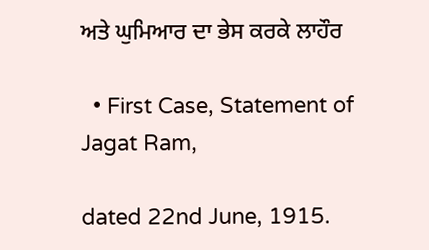ਅਤੇ ਘੁਮਿਆਰ ਦਾ ਭੇਸ ਕਰਕੇ ਲਾਹੌਰ

  • First Case, Statement of Jagat Ram,

dated 22nd June, 1915.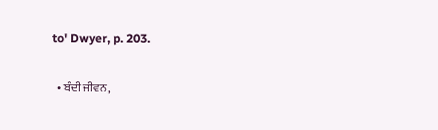to' Dwyer, p. 203.

  • ਬੰਦੀ ਜੀਵਨ,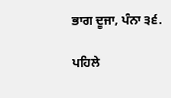ਭਾਗ ਦੂਜਾ, ਪੰਨਾ ੩੬.

ਪਹਿਲੇ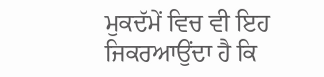ਮੁਕਦੱਮੇਂ ਵਿਚ ਵੀ ਇਹ ਜਿਕਰਆਉਂਦਾ ਹੈ ਕਿ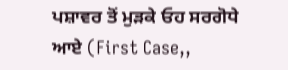ਪਸ਼ਾਵਰ ਤੋਂ ਮੁੜਕੇ ਓਹ ਸਰਗੋਧੇ ਆਏ (First Case,,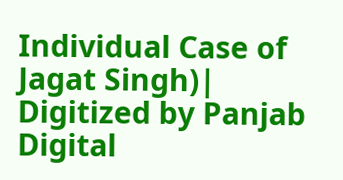Individual Case of Jagat Singh)| Digitized by Panjab Digital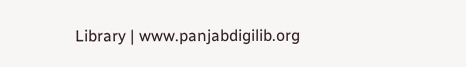Library | www.panjabdigilib.org